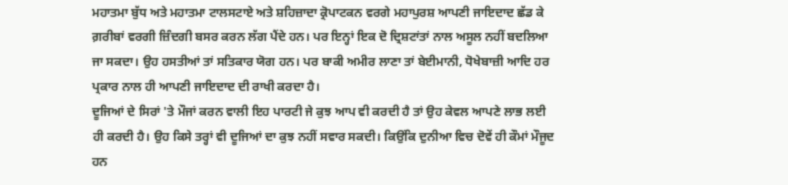ਮਹਾਤਮਾ ਬੁੱਧ ਅਤੇ ਮਹਾਤਮਾ ਟਾਲਸਟਾਏ ਅਤੇ ਸ਼ਹਿਜ਼ਾਦਾ ਕ੍ਰੋਪਾਟਕਨ ਵਰਗੇ ਮਹਾਪੁਰਸ਼ ਆਪਣੀ ਜਾਇਦਾਦ ਛੱਡ ਕੇ ਗ਼ਰੀਬਾਂ ਵਰਗੀ ਜ਼ਿੰਦਗੀ ਬਸਰ ਕਰਨ ਲੱਗ ਪੈਂਦੇ ਹਨ। ਪਰ ਇਨ੍ਹਾਂ ਇਕ ਦੋ ਦ੍ਰਿਸ਼ਟਾਂਤਾਂ ਨਾਲ ਅਸੂਲ ਨਹੀਂ ਬਦਲਿਆ ਜਾ ਸਕਦਾ। ਉਹ ਹਸਤੀਆਂ ਤਾਂ ਸਤਿਕਾਰ ਯੋਗ ਹਨ। ਪਰ ਬਾਕੀ ਅਮੀਰ ਲਾਣਾ ਤਾਂ ਬੇਈਮਾਨੀ, ਧੋਖੇਬਾਜ਼ੀ ਆਦਿ ਹਰ ਪ੍ਰਕਾਰ ਨਾਲ ਹੀ ਆਪਣੀ ਜਾਇਦਾਦ ਦੀ ਰਾਖੀ ਕਰਦਾ ਹੈ।
ਦੂਜਿਆਂ ਦੇ ਸਿਰਾਂ 'ਤੇ ਮੌਜਾਂ ਕਰਨ ਵਾਲੀ ਇਹ ਪਾਰਟੀ ਜੇ ਕੁਝ ਆਪ ਵੀ ਕਰਦੀ ਹੈ ਤਾਂ ਉਹ ਕੇਵਲ ਆਪਣੇ ਲਾਭ ਲਈ ਹੀ ਕਰਦੀ ਹੈ। ਉਹ ਕਿਸੇ ਤਰ੍ਹਾਂ ਵੀ ਦੂਜਿਆਂ ਦਾ ਕੁਝ ਨਹੀਂ ਸਵਾਰ ਸਕਦੀ। ਕਿਉਂਕਿ ਦੁਨੀਆ ਵਿਚ ਦੋਵੇਂ ਹੀ ਕੌਮਾਂ ਮੌਜੂਦ ਹਨ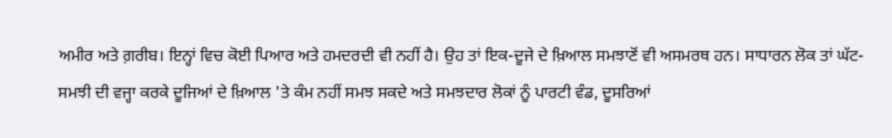ਅਮੀਰ ਅਤੇ ਗ਼ਰੀਬ। ਇਨ੍ਹਾਂ ਵਿਚ ਕੋਈ ਪਿਆਰ ਅਤੇ ਹਮਦਰਦੀ ਵੀ ਨਹੀਂ ਹੈ। ਉਹ ਤਾਂ ਇਕ-ਦੂਜੇ ਦੇ ਖ਼ਿਆਲ ਸਮਝਾਣੋਂ ਵੀ ਅਸਮਰਥ ਹਨ। ਸਾਧਾਰਨ ਲੋਕ ਤਾਂ ਘੱਟ-ਸਮਝੀ ਦੀ ਵਜ੍ਹਾ ਕਰਕੇ ਦੂਜਿਆਂ ਦੇ ਖ਼ਿਆਲ 'ਤੇ ਕੰਮ ਨਹੀਂ ਸਮਝ ਸਕਦੇ ਅਤੇ ਸਮਝਦਾਰ ਲੋਕਾਂ ਨੂੰ ਪਾਰਟੀ ਵੰਡ, ਦੂਸਰਿਆਂ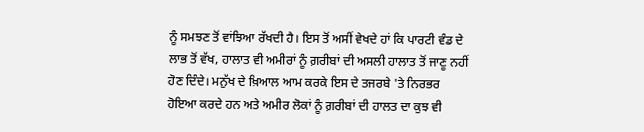ਨੂੰ ਸਮਝਣ ਤੋਂ ਵਾਂਝਿਆ ਰੱਖਦੀ ਹੈ। ਇਸ ਤੋਂ ਅਸੀਂ ਵੇਖਦੇ ਹਾਂ ਕਿ ਪਾਰਟੀ ਵੰਡ ਦੇ ਲਾਭ ਤੋਂ ਵੱਖ, ਹਾਲਾਤ ਵੀ ਅਮੀਰਾਂ ਨੂੰ ਗ਼ਰੀਬਾਂ ਦੀ ਅਸਲੀ ਹਾਲਾਤ ਤੋਂ ਜਾਣੂ ਨਹੀਂ ਹੋਣ ਦਿੰਦੇ। ਮਨੁੱਖ ਦੇ ਖ਼ਿਆਲ ਆਮ ਕਰਕੇ ਇਸ ਦੇ ਤਜਰਬੇ 'ਤੇ ਨਿਰਭਰ ਹੋਇਆ ਕਰਦੇ ਹਨ ਅਤੇ ਅਮੀਰ ਲੋਕਾਂ ਨੂੰ ਗ਼ਰੀਬਾਂ ਦੀ ਹਾਲਤ ਦਾ ਕੁਝ ਵੀ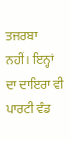ਤਜਰਬਾ ਨਹੀਂ। ਇਨ੍ਹਾਂ ਦਾ ਦਾਇਰਾ ਵੀ ਪਾਰਟੀ ਵੰਡ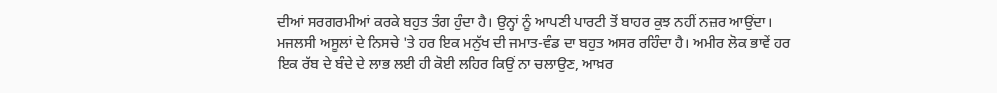ਦੀਆਂ ਸਰਗਰਮੀਆਂ ਕਰਕੇ ਬਹੁਤ ਤੰਗ ਹੁੰਦਾ ਹੈ। ਉਨ੍ਹਾਂ ਨੂੰ ਆਪਣੀ ਪਾਰਟੀ ਤੋਂ ਬਾਹਰ ਕੁਝ ਨਹੀਂ ਨਜ਼ਰ ਆਉਂਦਾ। ਮਜਲਸੀ ਅਸੂਲਾਂ ਦੇ ਨਿਸਚੇ 'ਤੇ ਹਰ ਇਕ ਮਨੁੱਖ ਦੀ ਜਮਾਤ-ਵੰਡ ਦਾ ਬਹੁਤ ਅਸਰ ਰਹਿੰਦਾ ਹੈ। ਅਮੀਰ ਲੋਕ ਭਾਵੇਂ ਹਰ ਇਕ ਰੱਬ ਦੇ ਬੰਦੇ ਦੇ ਲਾਭ ਲਈ ਹੀ ਕੋਈ ਲਹਿਰ ਕਿਉਂ ਨਾ ਚਲਾਉਣ, ਆਖ਼ਰ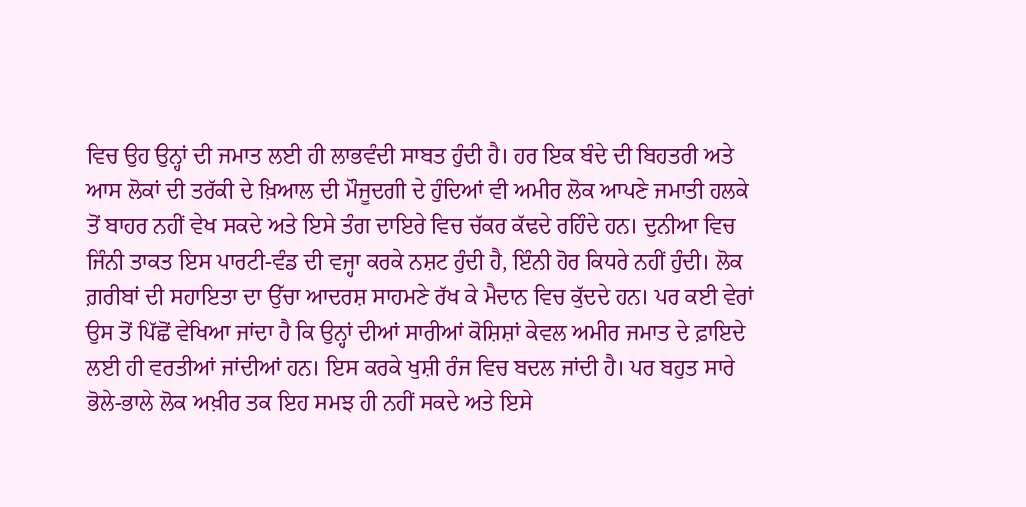ਵਿਚ ਉਹ ਉਨ੍ਹਾਂ ਦੀ ਜਮਾਤ ਲਈ ਹੀ ਲਾਭਵੰਦੀ ਸਾਬਤ ਹੁੰਦੀ ਹੈ। ਹਰ ਇਕ ਬੰਦੇ ਦੀ ਬਿਹਤਰੀ ਅਤੇ ਆਸ ਲੋਕਾਂ ਦੀ ਤਰੱਕੀ ਦੇ ਖ਼ਿਆਲ ਦੀ ਮੌਜੂਦਗੀ ਦੇ ਹੁੰਦਿਆਂ ਵੀ ਅਮੀਰ ਲੋਕ ਆਪਣੇ ਜਮਾਤੀ ਹਲਕੇ ਤੋਂ ਬਾਹਰ ਨਹੀਂ ਵੇਖ ਸਕਦੇ ਅਤੇ ਇਸੇ ਤੰਗ ਦਾਇਰੇ ਵਿਚ ਚੱਕਰ ਕੱਢਦੇ ਰਹਿੰਦੇ ਹਨ। ਦੁਨੀਆ ਵਿਚ ਜਿੰਨੀ ਤਾਕਤ ਇਸ ਪਾਰਟੀ-ਵੰਡ ਦੀ ਵਜ੍ਹਾ ਕਰਕੇ ਨਸ਼ਟ ਹੁੰਦੀ ਹੈ, ਇੰਨੀ ਹੋਰ ਕਿਧਰੇ ਨਹੀਂ ਹੁੰਦੀ। ਲੋਕ ਗ਼ਰੀਬਾਂ ਦੀ ਸਹਾਇਤਾ ਦਾ ਉੱਚਾ ਆਦਰਸ਼ ਸਾਹਮਣੇ ਰੱਖ ਕੇ ਮੈਦਾਨ ਵਿਚ ਕੁੱਦਦੇ ਹਨ। ਪਰ ਕਈ ਵੇਰਾਂ ਉਸ ਤੋਂ ਪਿੱਛੋਂ ਵੇਖਿਆ ਜਾਂਦਾ ਹੈ ਕਿ ਉਨ੍ਹਾਂ ਦੀਆਂ ਸਾਰੀਆਂ ਕੋਸ਼ਿਸ਼ਾਂ ਕੇਵਲ ਅਮੀਰ ਜਮਾਤ ਦੇ ਫ਼ਾਇਦੇ ਲਈ ਹੀ ਵਰਤੀਆਂ ਜਾਂਦੀਆਂ ਹਨ। ਇਸ ਕਰਕੇ ਖੁਸ਼ੀ ਰੰਜ ਵਿਚ ਬਦਲ ਜਾਂਦੀ ਹੈ। ਪਰ ਬਹੁਤ ਸਾਰੇ ਭੋਲੇ-ਭਾਲੇ ਲੋਕ ਅਖ਼ੀਰ ਤਕ ਇਹ ਸਮਝ ਹੀ ਨਹੀਂ ਸਕਦੇ ਅਤੇ ਇਸੇ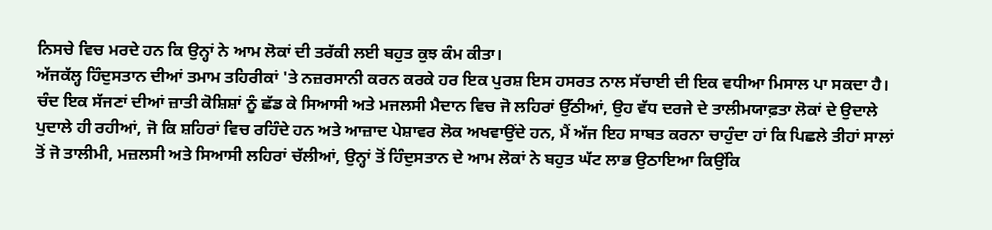ਨਿਸਚੇ ਵਿਚ ਮਰਦੇ ਹਨ ਕਿ ਉਨ੍ਹਾਂ ਨੇ ਆਮ ਲੋਕਾਂ ਦੀ ਤਰੱਕੀ ਲਈ ਬਹੁਤ ਕੁਝ ਕੰਮ ਕੀਤਾ।
ਅੱਜਕੱਲ੍ਹ ਹਿੰਦੁਸਤਾਨ ਦੀਆਂ ਤਮਾਮ ਤਹਿਰੀਕਾਂ 'ਤੇ ਨਜ਼ਰਸਾਨੀ ਕਰਨ ਕਰਕੇ ਹਰ ਇਕ ਪੁਰਸ਼ ਇਸ ਹਸਰਤ ਨਾਲ ਸੱਚਾਈ ਦੀ ਇਕ ਵਧੀਆ ਮਿਸਾਲ ਪਾ ਸਕਦਾ ਹੈ। ਚੰਦ ਇਕ ਸੱਜਣਾਂ ਦੀਆਂ ਜ਼ਾਤੀ ਕੋਸ਼ਿਸ਼ਾਂ ਨੂੰ ਛੱਡ ਕੇ ਸਿਆਸੀ ਅਤੇ ਮਜਲਸੀ ਮੈਦਾਨ ਵਿਚ ਜੋ ਲਹਿਰਾਂ ਉੱਠੀਆਂ, ਉਹ ਵੱਧ ਦਰਜੇ ਦੇ ਤਾਲੀਮਯਾਫ਼ਤਾ ਲੋਕਾਂ ਦੇ ਉਦਾਲੇ ਪੁਦਾਲੇ ਹੀ ਰਹੀਆਂ, ਜੋ ਕਿ ਸ਼ਹਿਰਾਂ ਵਿਚ ਰਹਿੰਦੇ ਹਨ ਅਤੇ ਆਜ਼ਾਦ ਪੇਸ਼ਾਵਰ ਲੋਕ ਅਖਵਾਉਂਦੇ ਹਨ, ਮੈਂ ਅੱਜ ਇਹ ਸਾਬਤ ਕਰਨਾ ਚਾਹੁੰਦਾ ਹਾਂ ਕਿ ਪਿਛਲੇ ਤੀਹਾਂ ਸਾਲਾਂ ਤੋਂ ਜੋ ਤਾਲੀਮੀ, ਮਜ਼ਲਸੀ ਅਤੇ ਸਿਆਸੀ ਲਹਿਰਾਂ ਚੱਲੀਆਂ, ਉਨ੍ਹਾਂ ਤੋਂ ਹਿੰਦੁਸਤਾਨ ਦੇ ਆਮ ਲੋਕਾਂ ਨੇ ਬਹੁਤ ਘੱਟ ਲਾਭ ਉਠਾਇਆ ਕਿਉਂਕਿ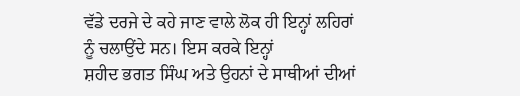ਵੱਡੇ ਦਰਜੇ ਦੇ ਕਹੇ ਜਾਣ ਵਾਲੇ ਲੋਕ ਹੀ ਇਨ੍ਹਾਂ ਲਹਿਰਾਂ ਨੂੰ ਚਲਾਉਂਦੇ ਸਨ। ਇਸ ਕਰਕੇ ਇਨ੍ਹਾਂ
ਸ਼ਹੀਦ ਭਗਤ ਸਿੰਘ ਅਤੇ ਉਹਨਾਂ ਦੇ ਸਾਥੀਆਂ ਦੀਆਂ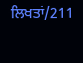ਲਿਖਤਾਂ/211